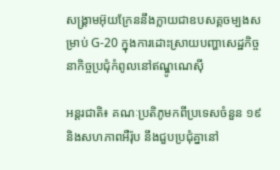សង្រ្គាមអ៊ុយក្រែននឹងក្លាយជាឧបសគ្គចម្បងសម្រាប់ G-20 ក្នុងការដោះស្រាយបញ្ហាសេដ្ឋកិច្ចនាកិច្ចប្រជុំកំពូលនៅឥណ្ឌូណេស៊ី

អន្តរជាតិ៖ គណៈប្រតិភូមកពីប្រទេសចំនួន ១៩ និងសហភាពអឺរ៉ុប នឹងជួបប្រជុំគ្នានៅ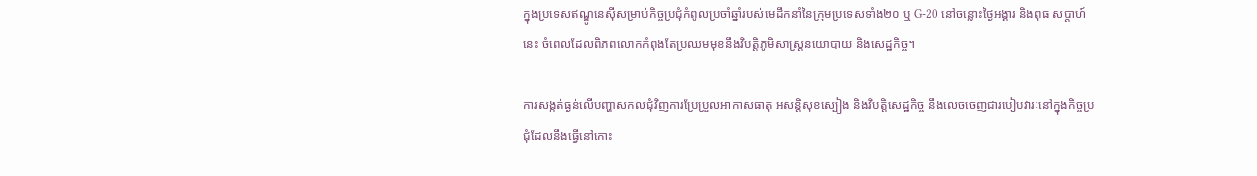ក្នុងប្រទេសឥណ្ឌូនេស៊ីសម្រាប់កិច្ចប្រជុំកំពូលប្រចាំឆ្នាំរបស់មេដឹកនាំនៃក្រុមប្រទេសទាំង២០ ឬ G-20 នៅចន្លោះថ្ងៃអង្គារ និងពុធ សប្តាហ៍នេះ ចំពេលដែលពិភពលោកកំពុងតែប្រឈមមុខនឹងវិបត្តិភូមិសាស្រ្តនយោបាយ និងសេដ្ឋកិច្ច។

ការសង្កត់ធ្ងន់លើបញ្ហាសកលជុំវិញការប្រែប្រួលអាកាសធាតុ អសន្តិសុខស្បៀង និងវិបត្តិសេដ្ឋកិច្ច នឹងលេចចេញជារបៀបវារៈនៅក្នុងកិច្ចប្រជុំដែលនឹងធ្វើនៅកោះ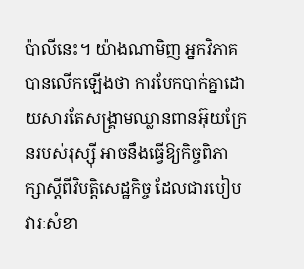ប៉ាលីនេះ។ យ៉ាងណាមិញ អ្នកវិភាគបានលើកឡើងថា ការបែកបាក់គ្នាដោយសារតែសង្គ្រាមឈ្លានពានអ៊ុយក្រែនរបស់រុស្ស៊ី អាចនឹងធ្វើឱ្យកិច្ចពិភាក្សាស្ដីពីវិបត្តិសេដ្ឋកិច្ច ដែលជារបៀបវារៈសំខា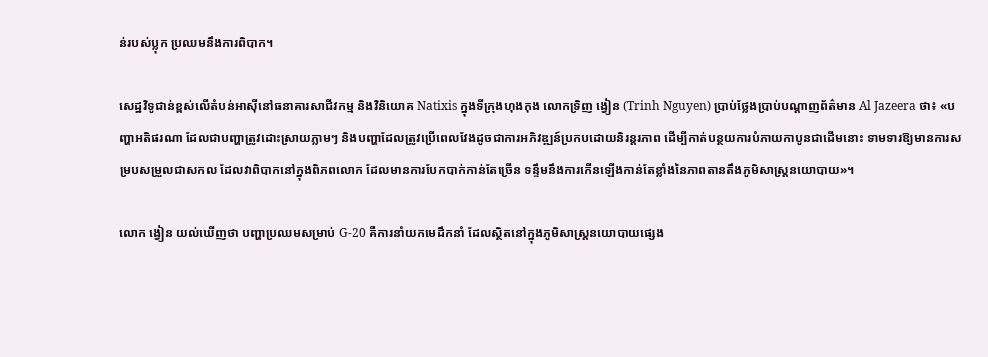ន់របស់ប្លុក ប្រឈមនឹងការពិបាក។

សេដ្ឋវិទូជាន់ខ្ពស់លើតំបន់អាស៊ីនៅធនាគារសាជីវកម្ម និងវិនិយោគ Natixis ក្នុងទីក្រុងហុងកុង លោកទ្រិញ ង្វៀន (Trinh Nguyen) ប្រាប់ថ្លែងប្រាប់បណ្ដាញព័ត៌មាន Al Jazeera ថា៖ «បញ្ហាអតិផរណា ដែលជាបញ្ហាត្រូវដោះស្រាយភ្លាមៗ និងបញ្ហាដែលត្រូវប្រើពេលវែងដូចជាការអភិវឌ្ឍន៍ប្រកបដោយនិរន្តរភាព ដើម្បីកាត់បន្ថយការបំភាយកាបូនជាដើមនោះ ទាមទារឱ្យមានការសម្របសម្រួលជាសកល ដែលវាពិបាកនៅក្នុងពិភពលោក ដែលមានការបែកបាក់កាន់តែច្រើន ទន្ទឹមនឹងការកើនឡើងកាន់តែខ្លាំងនៃភាពតានតឹងភូមិសាស្ត្រនយោបាយ»។

លោក ង្វៀន យល់ឃើញថា បញ្ហាប្រឈមសម្រាប់ G-20 គឺការនាំយកមេដឹកនាំ ដែលស្ថិតនៅក្នុងភូមិសាស្រ្តនយោបាយផ្សេង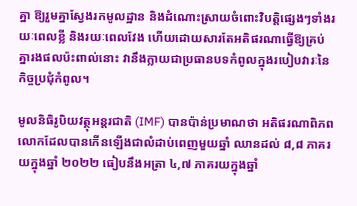គ្នា ឱ្យរួមគ្នាស្វែងរកមូលដ្ឋាន និងដំណោះស្រាយចំពោះវិបត្តិផ្សេងៗទាំងរយៈពេលខ្លី និងរយៈពេលវែង ហើយដោយសារតែអតិផរណាធ្វើឱ្យគ្រប់គ្នារងផលប៉ះពាល់នោះ វានឹងក្លាយជាប្រធានបទកំពូលក្នុងរបៀបវារៈនៃកិច្ចប្រជុំកំពូល។

មូលនិធិរូបិយវត្ថុអន្តរជាតិ (IMF) បានប៉ាន់ប្រមាណថា អតិផរណាពិភពលោកដែលបានកើនឡើងជាលំដាប់ពេញមួយឆ្នាំ ឈានដល់ ៨,៨ ភាគរយក្នុងឆ្នាំ ២០២២ ធៀបនឹងអត្រា ៤,៧ ភាគរយក្នុងឆ្នាំ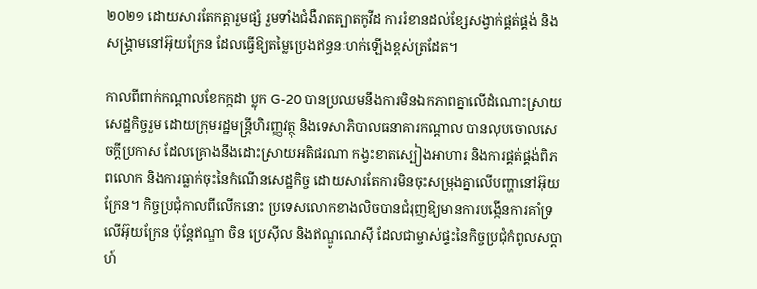២០២១ ដោយសារតែកត្តារួមផ្សំ រួមទាំងជំងឺរាតត្បាតកូវីដ ការរំខានដល់ខ្សែសង្វាក់ផ្គត់ផ្គង់ និងសង្គ្រាមនៅអ៊ុយក្រែន ដែលធ្វើឱ្យតម្លៃប្រេងឥន្ធនៈហក់ឡើងខ្ពស់ត្រដែត។

កាលពីពាក់កណ្ដាលខែកក្កដា ប្លុក G-20 បានប្រឈមនឹងការមិនឯកភាពគ្នាលើដំណោះស្រាយសេដ្ឋកិច្ចរួម ដោយក្រុមរដ្ឋមន្ត្រីហិរញ្ញវត្ថុ និងទេសាភិបាលធនាគារកណ្តាល បានលុបចោលសេចក្តីប្រកាស ដែលគ្រោងនឹងដោះស្រាយអតិផរណា កង្វះខាតស្បៀងអាហារ និងការផ្គត់ផ្គង់ពិភពលោក និងការធ្លាក់ចុះនៃកំណើនសេដ្ឋកិច្ច ដោយសារតែការមិនចុះសម្រុងគ្នាលើបញ្ហានៅអ៊ុយក្រែន។ កិច្ចប្រជុំកាលពីលើកនោះ ប្រទេសលោកខាងលិចបានជំរុញឱ្យមានការបង្កើនការគាំទ្រលើអ៊ុយក្រែន ប៉ុន្តែឥណ្ឌា ចិន ប្រេស៊ីល និងឥណ្ឌូណេស៊ី ដែលជាម្ចាស់ផ្ទះនៃកិច្ចប្រជុំកំពូលសប្ដាហ៍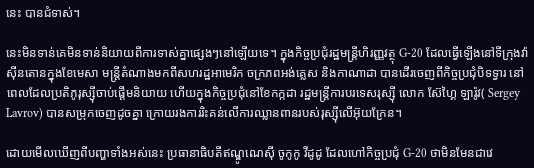នេះ បានជំទាស់។

នេះមិនទាន់គេមិនទាន់និយាយពីការទាស់គ្នាផ្សេងៗនៅឡើយទេ។ ក្នុងកិច្ចប្រជុំរដ្ឋមន្ត្រីហិរញ្ញវត្ថុ G-20 ដែលធ្វើឡើងនៅទីក្រុងវ៉ាស៊ីនតោនក្នុងខែមេសា មន្រ្តីតំណាងមកពីសហរដ្ឋអាមេរិក ចក្រភពអង់គ្លេស និងកាណាដា បានដើរចេញពីកិច្ចប្រជុំបិទទ្វារ នៅពេលដែលប្រតិភូរុស្ស៊ីចាប់ផ្តើមនិយាយ ហើយក្នុងកិច្ចប្រជុំនៅខែកក្កដា រដ្ឋមន្ត្រីការបរទេសរុស្ស៊ី លោក ស៊ែហ្គៃ ឡារ៉ូវ( Sergey Lavrov) បានសម្រុកចេញដូចគ្នា ក្រោយរងការរិះគន់លើការឈ្លានពានរបស់រុស្ស៊ីលើអ៊ុយក្រែន។

ដោយមើលឃើញពីបញ្ហាទាំងអស់នេះ ប្រធានាធិបតីឥណ្ឌូណេស៊ី ចូកូកូ វីដូដូ ដែលហៅកិច្ចប្រជុំ G-20 ថាមិនមែនជាវេ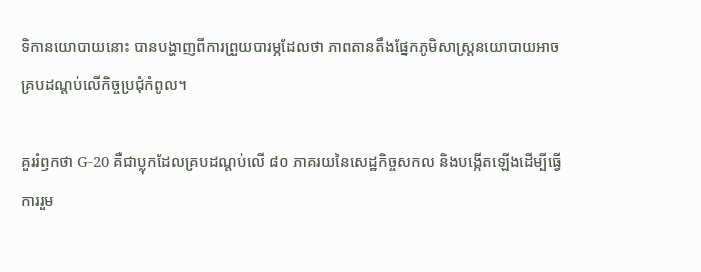ទិកានយោបាយនោះ បានបង្ហាញពីការព្រួយបារម្ភដែលថា ភាពតានតឹងផ្នែកភូមិសាស្ត្រនយោបាយអាចគ្របដណ្ដប់លើកិច្ចប្រជុំកំពូល។

គួររំឭកថា G-20 គឺជាប្លុកដែលគ្របដណ្ដប់លើ ៨០ ភាគរយនៃសេដ្ឋកិច្ចសកល និងបង្កើតឡើងដើម្បីធ្វើការរួម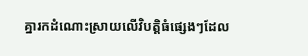គ្នារកដំណោះស្រាយលើវិបត្តិធំផ្សេងៗដែល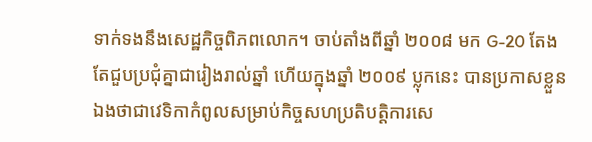ទាក់ទងនឹងសេដ្ឋកិច្ចពិភពលោក។ ចាប់តាំងពីឆ្នាំ ២០០៨ មក G-20 តែងតែជួបប្រជុំគ្នាជារៀងរាល់ឆ្នាំ ហើយក្នុងឆ្នាំ ២០០៩ ប្លុកនេះ បានប្រកាសខ្លួនឯងថាជាវេទិកាកំពូលសម្រាប់កិច្ចសហប្រតិបត្តិការសេ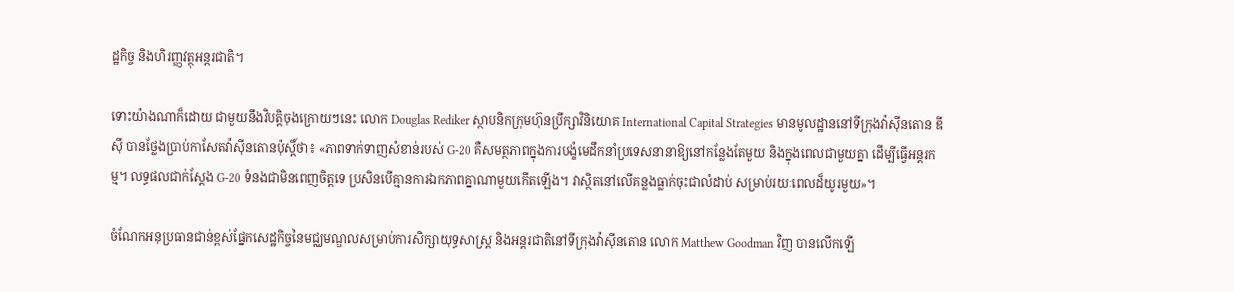ដ្ឋកិច្ច និងហិរញ្ញវត្ថុអន្តរជាតិ។

ទោះយ៉ាងណាក៏ដោយ ជាមួយនឹងវិបត្តិចុងក្រោយៗនេះ លោក Douglas Rediker ស្ថាបនិកក្រុមហ៊ុនប្រឹក្សាវិនិយោគ International Capital Strategies មានមូលដ្ឋាននៅទីក្រុងវ៉ាស៊ីនតោន ឌីស៊ី បានថ្លែងប្រាប់កាសែតវ៉ាស៊ីនតោនប៉ុស្តិ៍ថា៖ «ភាពទាក់ទាញសំខាន់របស់ G-20 គឺសមត្ថភាពក្នុងការបង្ខំមេដឹកនាំប្រទេសនានាឱ្យនៅកន្លែងតែមួយ និងក្នុងពេលជាមួយគ្នា ដើម្បីធ្វើអន្តរកម្ម។ លទ្ធផលជាក់ស្តែង G-20 ទំនងជាមិនពេញចិត្តទេ ប្រសិនបើគ្មានការឯកភាពគ្នាណាមួយកើតឡើង។ វាស្ថិតនៅលើគន្លងធ្លាក់ចុះជាលំដាប់ សម្រាប់រយៈពេលដ៏យូរមួយ»។

ចំណែកអនុប្រធានជាន់ខ្ពស់ផ្នែកសេដ្ឋកិច្ចនៃមជ្ឈមណ្ឌលសម្រាប់ការសិក្សាយុទ្ធសាស្ត្រ និងអន្តរជាតិនៅទីក្រុងវ៉ាស៊ីនតោន លោក Matthew Goodman វិញ បានលើកឡើ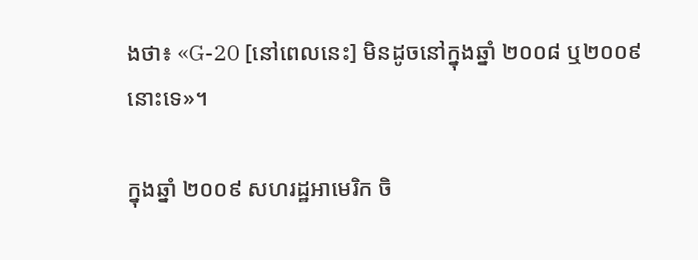ងថា៖ «G-20 [នៅពេលនេះ] មិនដូចនៅក្នុងឆ្នាំ ២០០៨ ឬ២០០៩ នោះទេ»។

ក្នុងឆ្នាំ ២០០៩ សហរដ្ឋអាមេរិក ចិ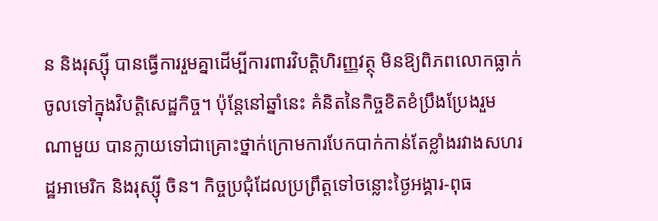ន និងរុស្ស៊ី បានធ្វើការរួមគ្នាដើម្បីការពារវិបត្តិហិរញ្ញវត្ថុ មិនឱ្យពិភពលោកធ្លាក់ចូលទៅក្នុងវិបត្តិសេដ្ឋកិច្ច។ ប៉ុន្តែនៅឆ្នាំនេះ គំនិតនៃកិច្ចខិតខំប្រឹងប្រែងរួមណាមួយ បានក្លាយទៅជាគ្រោះថ្នាក់ក្រោមការបែកបាក់កាន់តែខ្លាំងរវាងសហរដ្ឋអាមេរិក និងរុស្ស៊ី ចិន។ កិច្ចប្រជុំដែលប្រព្រឹត្តទៅចន្លោះថ្ងៃអង្គារ-ពុធ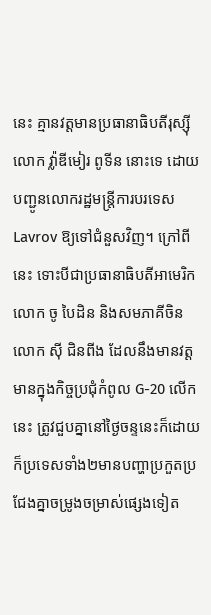នេះ គ្មានវត្តមានប្រធានាធិបតីរុស្ស៊ី លោក វ៉្លាឌីមៀរ ពូទីន នោះទេ ដោយបញ្ជូនលោករដ្ឋមន្ត្រីការបរទេស Lavrov ឱ្យទៅជំនួសវិញ។ ក្រៅពីនេះ ទោះបីជាប្រធានាធិបតីអាមេរិក លោក ចូ បៃដិន និងសមភាគីចិន លោក ស៊ី ជិនពីង ដែលនឹងមានវត្តមានក្នុងកិច្ចប្រជុំកំពូល G-20 លើកនេះ ត្រូវជួបគ្នានៅថ្ងៃចន្ទនេះក៏ដោយ ក៏ប្រទេសទាំង២មានបញ្ហាប្រកួតប្រជែងគ្នាចម្រូងចម្រាស់ផ្សេងទៀត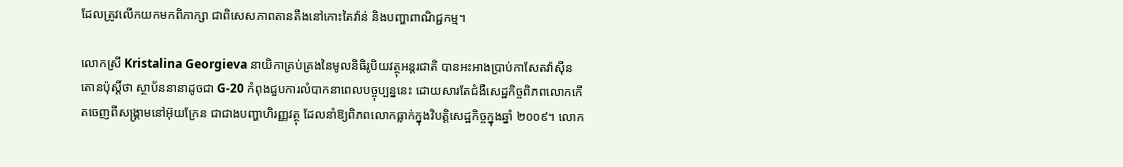ដែលត្រូវលើកយកមកពិភាក្សា ជាពិសេសភាពតានតឹងនៅកោះតៃវ៉ាន់ និងបញ្ហាពាណិជ្ជកម្ម។

លោកស្រី Kristalina Georgieva នាយិកាគ្រប់គ្រងនៃមូលនិធិរូបិយវត្ថុអន្តរជាតិ បានអះអាងប្រាប់កាសែតវ៉ាស៊ីនតោនប៉ុស្តិ៍ថា ស្ថាប័ននានាដូចជា G-20 កំពុងជួបការលំបាកនាពេលបច្ចុប្បន្ននេះ ដោយសារតែជំងឺសេដ្ឋកិច្ចពិភពលោកកើតចេញពីសង្រ្គាមនៅអ៊ុយក្រែន ជាជាងបញ្ហាហិរញ្ញវត្ថុ ដែលនាំឱ្យពិភពលោកធ្លាក់ក្នុងវិបត្តិសេដ្ឋកិច្ចក្នុងឆ្នាំ ២០០៩។ លោក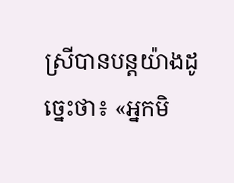ស្រីបានបន្តយ៉ាងដូច្នេះថា៖ «អ្នកមិ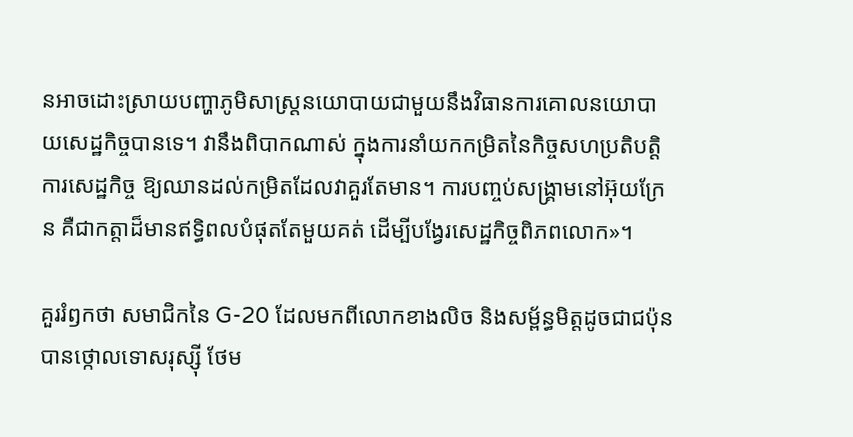នអាចដោះស្រាយបញ្ហាភូមិសាស្ត្រនយោបាយជាមួយនឹងវិធានការគោលនយោបាយសេដ្ឋកិច្ចបានទេ។ វានឹងពិបាកណាស់ ក្នុងការនាំយកកម្រិតនៃកិច្ចសហប្រតិបត្តិការសេដ្ឋកិច្ច ឱ្យឈានដល់កម្រិតដែលវាគួរតែមាន។ ការបញ្ចប់សង្រ្គាមនៅអ៊ុយក្រែន គឺជាកត្តាដ៏មានឥទ្ធិពលបំផុតតែមួយគត់ ដើម្បីបង្វែរសេដ្ឋកិច្ចពិភពលោក»។

គួររំឭកថា សមាជិកនៃ G-20 ដែលមកពីលោកខាងលិច និងសម្ព័ន្ធមិត្តដូចជាជប៉ុន បានថ្កោលទោសរុស្ស៊ី ថែម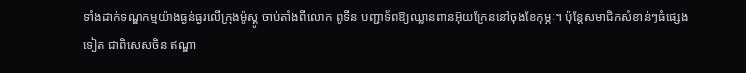ទាំងដាក់ទណ្ឌកម្មយ៉ាងធ្ងន់ធ្ងរលើក្រុងម៉ូស្គូ ចាប់តាំងពីលោក ពូទីន បញ្ជាទ័ពឱ្យឈ្លានពានអ៊ុយក្រែននៅចុងខែកុម្ភៈ។ ប៉ុន្តែសមាជិកសំខាន់ៗធំផ្សេងទៀត ជាពិសេសចិន ឥណ្ឌា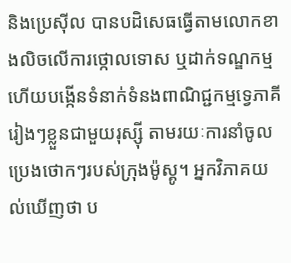និងប្រេស៊ីល បានបដិសេធធ្វើតាមលោកខាងលិចលើការថ្កោលទោស ឬដាក់ទណ្ឌកម្ម ហើយបង្កើនទំនាក់ទំនងពាណិជ្ជកម្មទ្វេភាគីរៀងៗខ្លួនជាមួយរុស្ស៊ី តាមរយៈការនាំចូលប្រេងថោកៗរបស់ក្រុងម៉ូស្គូ។ អ្នកវិភាគយល់ឃើញថា ប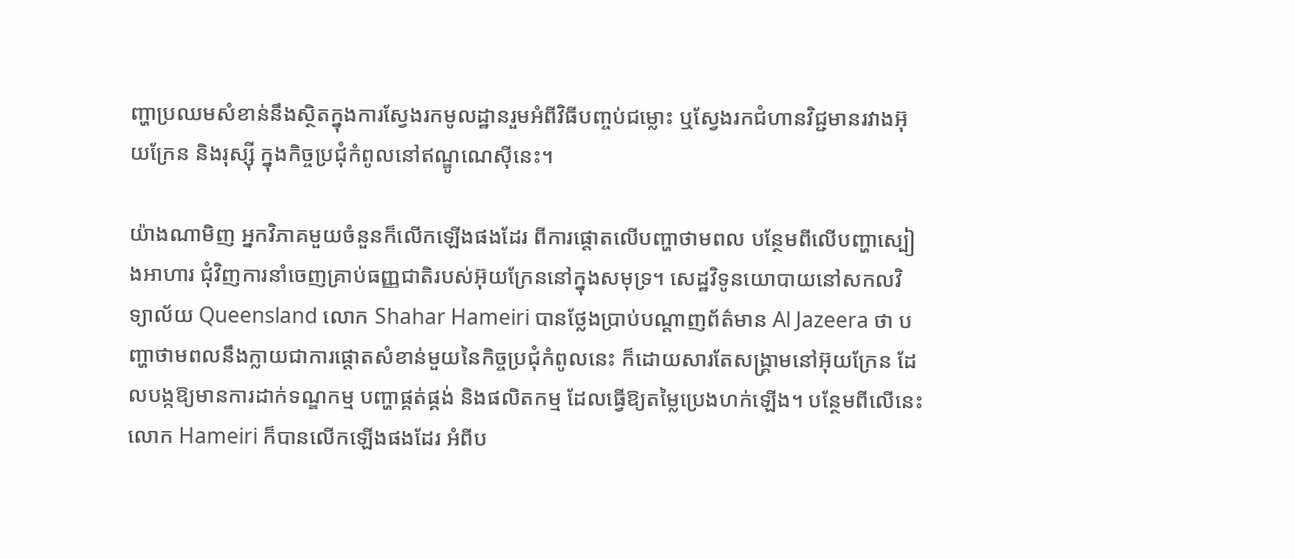ញ្ហាប្រឈមសំខាន់នឹងស្ថិតក្នុងការស្វែងរកមូលដ្ឋានរួមអំពីវិធីបញ្ចប់ជម្លោះ ឬស្វែងរកជំហានវិជ្ជមានរវាងអ៊ុយក្រែន និងរុស្ស៊ី ក្នុងកិច្ចប្រជុំកំពូលនៅឥណ្ឌូណេស៊ីនេះ។

យ៉ាងណាមិញ អ្នកវិភាគមួយចំនួនក៏លើកឡើងផងដែរ ពីការផ្ដោតលើបញ្ហាថាមពល បន្ថែមពីលើបញ្ហាស្បៀងអាហារ ជុំវិញការនាំចេញគ្រាប់ធញ្ញជាតិរបស់អ៊ុយក្រែននៅក្នុងសមុទ្រ។ សេដ្ឋវិទូនយោបាយនៅសកលវិទ្យាល័យ Queensland លោក Shahar Hameiri បានថ្លែងប្រាប់បណ្ដាញព័ត៌មាន Al Jazeera ថា បញ្ហាថាមពលនឹងក្លាយជាការផ្តោតសំខាន់មួយនៃកិច្ចប្រជុំកំពូលនេះ ក៏ដោយសារតែសង្រ្គាមនៅអ៊ុយក្រែន ដែលបង្កឱ្យមានការដាក់ទណ្ឌកម្ម បញ្ហាផ្គត់ផ្គង់ និងផលិតកម្ម ដែលធ្វើឱ្យតម្លៃប្រេងហក់ឡើង។ បន្ថែមពីលើនេះ លោក Hameiri ក៏បានលើកឡើងផងដែរ អំពីប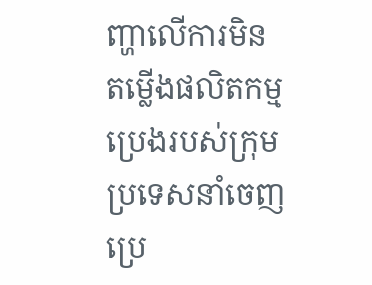ញ្ហាលើការមិនតម្លើងផលិតកម្មប្រេងរបស់ក្រុមប្រទេសនាំចេញប្រេ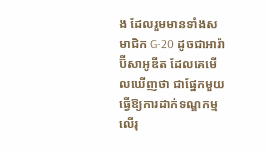ង ដែលរួមមានទាំងសមាជិក G-20 ដូចជាអារ៉ាប៊ីសាអូឌីត ដែលគេមើលឃើញថា ជាផ្នែកមួយធ្វើឱ្យការដាក់ទណ្ឌកម្មលើរុ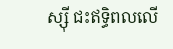ស្ស៊ី ជះឥទ្ធិពលលើ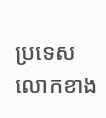ប្រទេសលោកខាង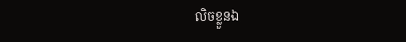លិចខ្លួនឯ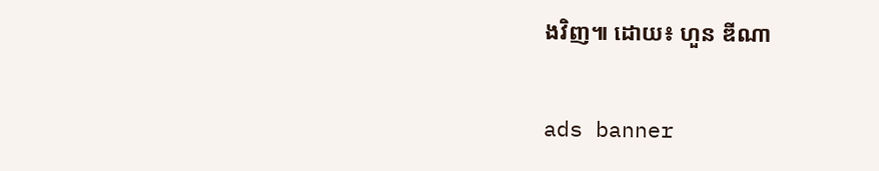ងវិញ៕ ដោយ៖ ហួន ឌីណា

ads banner